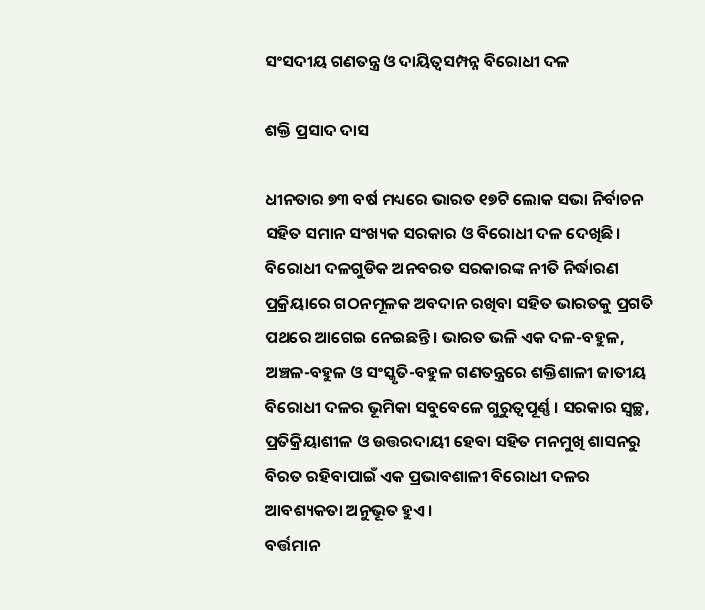ସଂସଦୀୟ ଗଣତନ୍ତ୍ର ଓ ଦାୟିତ୍ୱସମ୍ପନ୍ନ ବିରୋଧୀ ଦଳ

ଶକ୍ତି ପ୍ରସାଦ ଦାସ

ଧୀନତାର ୭୩ ବର୍ଷ ମଧ୍ୟରେ ଭାରତ ୧୭ଟି ଲୋକ ସଭା ନିର୍ବାଚନ ସହିତ ସମାନ ସଂଖ୍ୟକ ସରକାର ଓ ବିରୋଧୀ ଦଳ ଦେଖିଛି। ବିରୋଧୀ ଦଳଗୁଡିକ ଅନବରତ ସରକାରଙ୍କ ନୀତି ନିର୍ଦ୍ଧାରଣ ପ୍ରକ୍ରିୟାରେ ଗଠନମୂଳକ ଅବଦାନ ରଖିବା ସହିତ ଭାରତକୁ ପ୍ରଗତି ପଥରେ ଆଗେଇ ନେଇଛନ୍ତି। ଭାରତ ଭଳି ଏକ ଦଳ-ବହୁଳ, ଅଞ୍ଚଳ-ବହୁଳ ଓ ସଂସ୍କୃତି-ବହୁଳ ଗଣତନ୍ତ୍ରରେ ଶକ୍ତିଶାଳୀ ଜାତୀୟ ବିରୋଧୀ ଦଳର ଭୂମିକା ସବୁବେଳେ ଗୁରୁତ୍ୱପୂର୍ଣ୍ଣ । ସରକାର ସ୍ବଚ୍ଛ, ପ୍ରତିକ୍ରିୟାଶୀଳ ଓ ଉତ୍ତରଦାୟୀ ହେବା ସହିତ ମନମୁଖି ଶାସନରୁ ବିରତ ରହିବାପାଇଁ ଏକ ପ୍ରଭାବଶାଳୀ ବିରୋଧୀ ଦଳର ଆବଶ୍ୟକତା ଅନୁଭୂତ ହୁଏ।
ବର୍ତ୍ତମାନ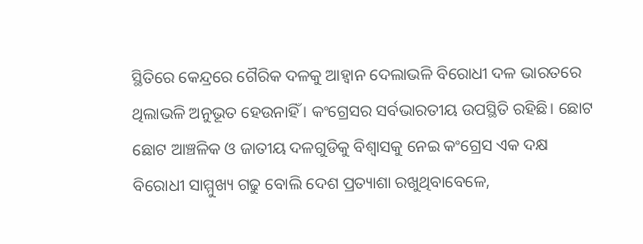ସ୍ଥିତିରେ କେନ୍ଦ୍ରରେ ଗୈରିକ ଦଳକୁ ଆହ୍ବାନ ଦେଲାଭଳି ବିରୋଧୀ ଦଳ ଭାରତରେ ଥିଲାଭଳି ଅନୁଭୂତ ହେଉନାହିଁ । କଂଗ୍ରେସର ସର୍ବଭାରତୀୟ ଉପସ୍ଥିତି ରହିଛି। ଛୋଟ ଛୋଟ ଆଞ୍ଚଳିକ ଓ ଜାତୀୟ ଦଳଗୁଡିକୁ ବିଶ୍ୱାସକୁ ନେଇ କଂଗ୍ରେସ ଏକ ଦକ୍ଷ ବିରୋଧୀ ସାମ୍ମୁଖ୍ୟ ଗଢୁ ବୋଲି ଦେଶ ପ୍ରତ୍ୟାଶା ରଖୁଥିବାବେଳେ,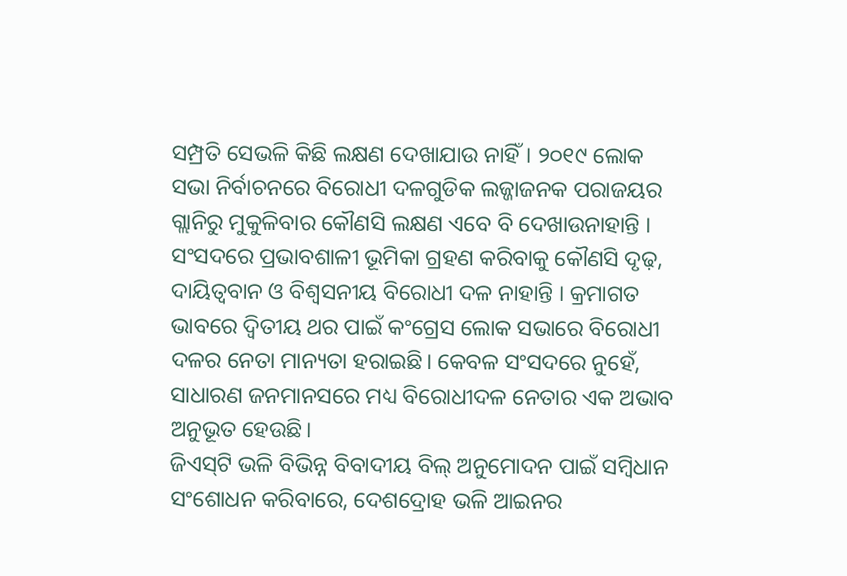ସମ୍ପ୍ରତି ସେଭଳି କିଛି ଲକ୍ଷଣ ଦେଖାଯାଉ ନାହିଁ। ୨୦୧୯ ଲୋକ ସଭା ନିର୍ବାଚନରେ ବିରୋଧୀ ଦଳଗୁଡିକ ଲଜ୍ଜାଜନକ ପରାଜୟର ଗ୍ଲାନିରୁ ମୁକୁଳିବାର କୌଣସି ଲକ୍ଷଣ ଏବେ ବି ଦେଖାଉନାହାନ୍ତି । ସଂସଦରେ ପ୍ରଭାବଶାଳୀ ଭୂମିକା ଗ୍ରହଣ କରିବାକୁ କୌଣସି ଦୃଢ଼, ଦାୟିତ୍ୱବାନ ଓ ବିଶ୍ୱସନୀୟ ବିରୋଧୀ ଦଳ ନାହାନ୍ତି । କ୍ରମାଗତ ଭାବରେ ଦ୍ୱିତୀୟ ଥର ପାଇଁ କଂଗ୍ରେସ ଲୋକ ସଭାରେ ବିରୋଧୀ ଦଳର ନେତା ମାନ୍ୟତା ହରାଇଛି। କେବଳ ସଂସଦରେ ନୁହେଁ, ସାଧାରଣ ଜନମାନସରେ ମଧ୍ୟ ବିରୋଧୀଦଳ ନେତାର ଏକ ଅଭାବ ଅନୁଭୂତ ହେଉଛି।
ଜିଏସ୍‌ଟି ଭଳି ବିଭିନ୍ନ ବିବାଦୀୟ ବିଲ୍‌ ଅନୁମୋଦନ ପାଇଁ ସମ୍ବିଧାନ ସଂଶୋଧନ କରିବାରେ, ଦେଶଦ୍ରୋହ ଭଳି ଆଇନର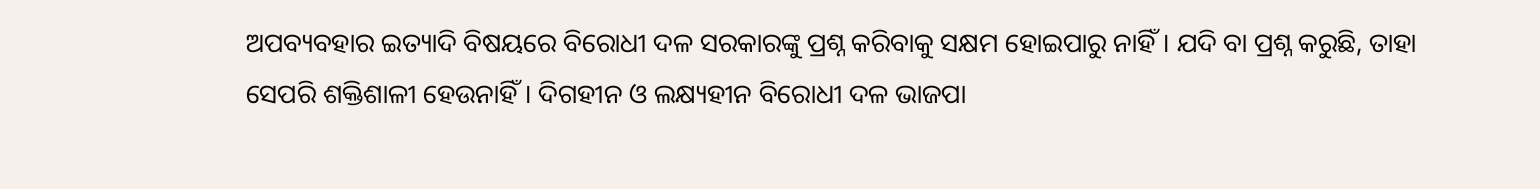ଅପବ୍ୟବହାର ଇତ୍ୟାଦି ବିଷୟରେ ବିରୋଧୀ ଦଳ ସରକାରଙ୍କୁ ପ୍ରଶ୍ନ କରିବାକୁ ସକ୍ଷମ ହୋଇପାରୁ ନାହିଁ। ଯଦି ବା ପ୍ରଶ୍ନ କରୁଛି, ତାହା ସେପରି ଶକ୍ତିଶାଳୀ ହେଉନାହିଁ। ଦିଗହୀନ ଓ ଲକ୍ଷ୍ୟହୀନ ବିରୋଧୀ ଦଳ ଭାଜପା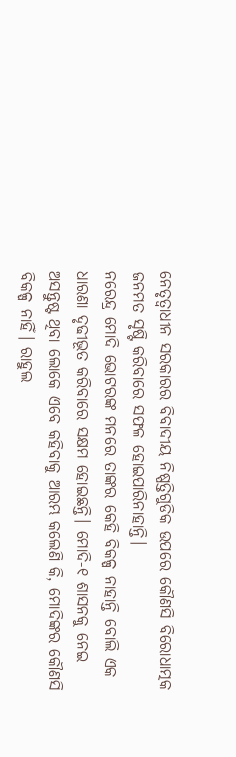ନେତୃତ୍ୱାଧୀନ ସରକାରର ବିବାଦୀୟ ନିଷ୍ପତ୍ତିଗୁଡିକ ଉପରେ କୌଣସି ବିରୋଧାତ୍ମକ ଜନମତ ସୃଷ୍ଟି କରିବାରେ ସଫଳ ହୋଇପାରିନାହାନ୍ତି।
ନରେନ୍ଦ୍ର ମୋଦି ଭୋଟରଙ୍କ ମନରେ ତାଙ୍କର କେହି ବିକଳ୍ପ ନାହାନ୍ତି ବୋଲି ଏକ ଧାରଣା ଦୃଢୀଭୂତ କରିବାରେ ସକ୍ଷମ ହୋଇଛନ୍ତି। ମୋଦି-୧ ଶାସନକୁ ନେଇ ଅସନ୍ତୁଷ୍ଟ ଥିବା ଲୋକେ ଏବେ କହିବାକୁ ଆରମ୍ଭ କଲେଣି କି, ମୋଦିଙ୍କର କୌଣସି ବିକଳ୍ପ ନାହିଁ। ରାହୁଲ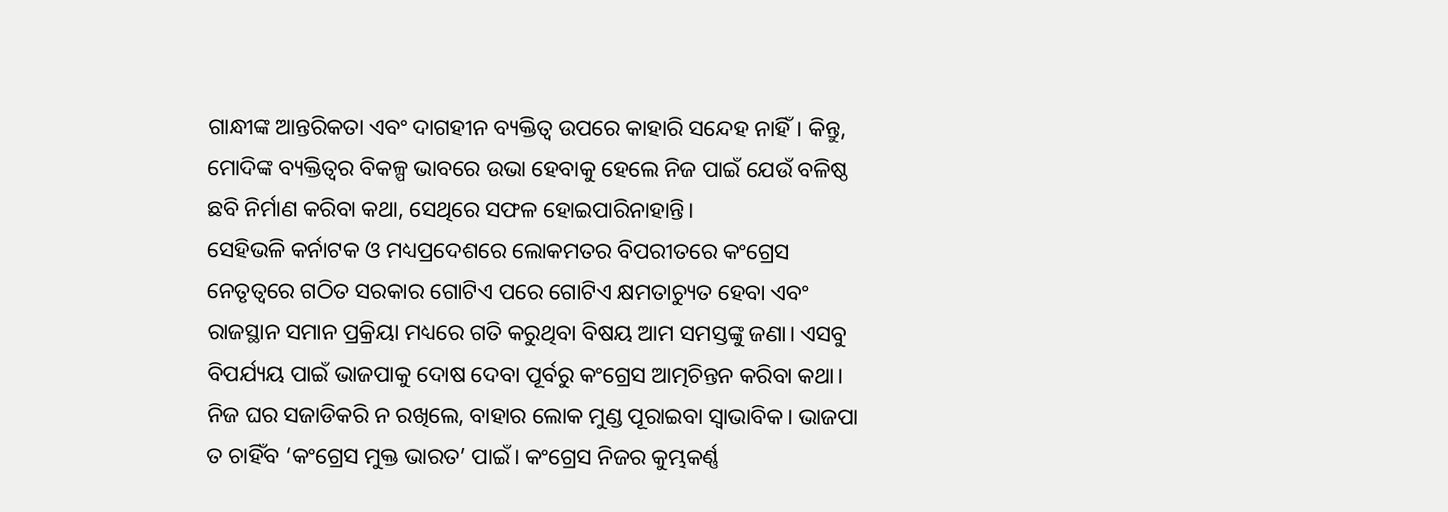ଗାନ୍ଧୀଙ୍କ ଆନ୍ତରିକତା ଏବଂ ଦାଗହୀନ ବ୍ୟକ୍ତିତ୍ୱ ଉପରେ କାହାରି ସନ୍ଦେହ ନାହିଁ। କିନ୍ତୁ, ମୋଦିଙ୍କ ବ୍ୟକ୍ତିତ୍ୱର ବିକଳ୍ପ ଭାବରେ ଉଭା ହେବାକୁ ହେଲେ ନିଜ ପାଇଁ ଯେଉଁ ବଳିଷ୍ଠ ଛବି ନିର୍ମାଣ କରିବା କଥା, ସେଥିରେ ସଫଳ ହୋଇପାରିନାହାନ୍ତି।
ସେହିଭଳି କର୍ନାଟକ ଓ ମଧ୍ୟପ୍ରଦେଶରେ ଲୋକମତର ବିପରୀତରେ କଂଗ୍ରେସ ନେତୃତ୍ୱରେ ଗଠିତ ସରକାର ଗୋଟିଏ ପରେ ଗୋଟିଏ କ୍ଷମତାଚ୍ୟୁତ ହେବା ଏବଂ ରାଜସ୍ଥାନ ସମାନ ପ୍ରକ୍ରିୟା ମଧ୍ୟରେ ଗତି କରୁଥିବା ବିଷୟ ଆମ ସମସ୍ତଙ୍କୁ ଜଣା। ଏସବୁ ବିପର୍ଯ୍ୟୟ ପାଇଁ ଭାଜପାକୁ ଦୋଷ ଦେବା ପୂର୍ବରୁ କଂଗ୍ରେସ ଆତ୍ମଚିନ୍ତନ କରିବା କଥା। ନିଜ ଘର ସଜାଡିକରି ନ ରଖିଲେ, ବାହାର ଲୋକ ମୁଣ୍ଡ ପୂରାଇବା ସ୍ବାଭାବିକ। ଭାଜପା ତ ଚାହିଁବ ‘କଂଗ୍ରେସ ମୁକ୍ତ ଭାରତ’ ପାଇଁ। କଂଗ୍ରେସ ନିଜର କୁମ୍ଭକର୍ଣ୍ଣ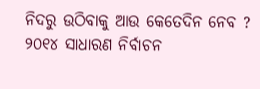ନିଦରୁ ଉଠିବାକୁ ଆଉ କେତେଦିନ ନେବ ?
୨୦୧୪ ସାଧାରଣ ନିର୍ବାଚନ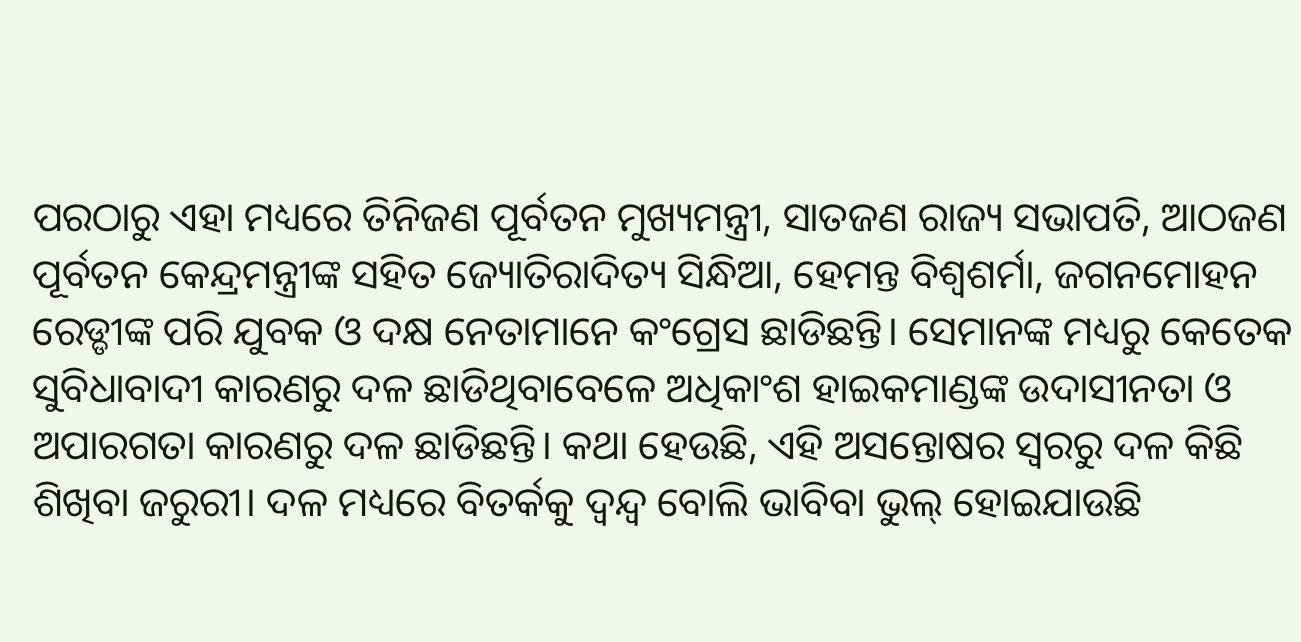ପରଠାରୁ ଏହା ମଧ୍ୟରେ ତିନିଜଣ ପୂର୍ବତନ ମୁଖ୍ୟମନ୍ତ୍ରୀ, ସାତଜଣ ରାଜ୍ୟ ସଭାପତି, ଆଠଜଣ ପୂର୍ବତନ କେନ୍ଦ୍ରମନ୍ତ୍ରୀଙ୍କ ସହିତ ଜ୍ୟୋତିରାଦିତ୍ୟ ସିନ୍ଧିଆ, ହେମନ୍ତ ବିଶ୍ୱଶର୍ମା, ଜଗନମୋହନ ରେଡ୍ଡୀଙ୍କ ପରି ଯୁବକ ଓ ଦକ୍ଷ ନେତାମାନେ କଂଗ୍ରେସ ଛାଡିଛନ୍ତି। ସେମାନଙ୍କ ମଧ୍ୟରୁ କେତେକ ସୁବିଧାବାଦୀ କାରଣରୁ ଦଳ ଛାଡିଥିବାବେଳେ ଅଧିକାଂଶ ହାଇକମାଣ୍ଡଙ୍କ ଉଦାସୀନତା ଓ ଅପାରଗତା କାରଣରୁ ଦଳ ଛାଡିଛନ୍ତି। କଥା ହେଉଛି, ଏହି ଅସନ୍ତୋଷର ସ୍ବରରୁ ଦଳ କିଛି ଶିଖିବା ଜରୁରୀ। ଦଳ ମଧ୍ୟରେ ବିତର୍କକୁ ଦ୍ୱନ୍ଦ୍ୱ ବୋଲି ଭାବିବା ଭୁଲ୍‌ ହୋଇଯାଉଛି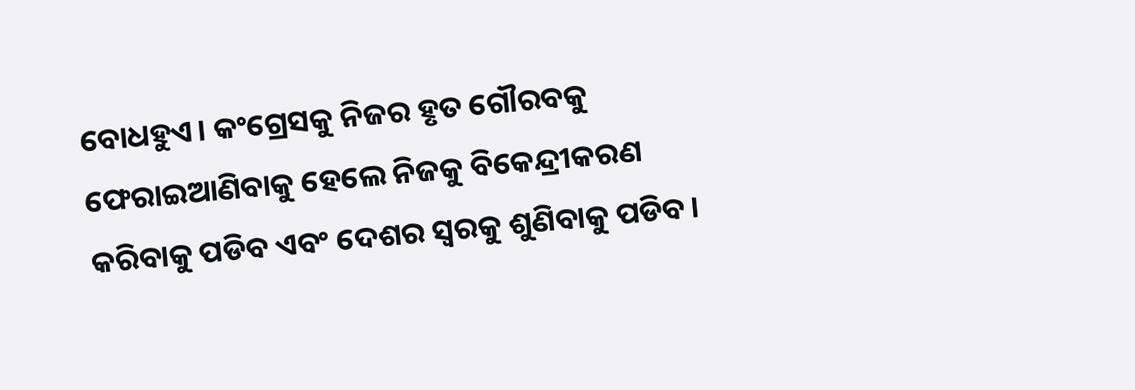ବୋଧହୁଏ। କଂଗ୍ରେସକୁ ନିଜର ହୃତ ଗୌରବକୁ ଫେରାଇଆଣିବାକୁ ହେଲେ ନିଜକୁ ବିକେନ୍ଦ୍ରୀକରଣ କରିବାକୁ ପଡିବ ଏବଂ ଦେଶର ସ୍ବରକୁ ଶୁଣିବାକୁ ପଡିବ।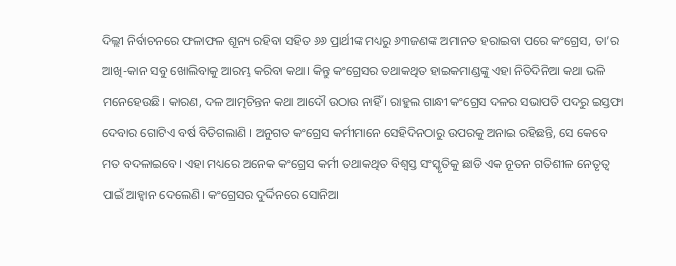ଦିଲ୍ଲୀ ନିର୍ବାଚନରେ ଫଳାଫଳ ଶୂନ୍ୟ ରହିବା ସହିତ ୬୬ ପ୍ରାର୍ଥୀଙ୍କ ମଧ୍ୟରୁ ୬୩ଜଣଙ୍କ ଅମାନତ ହରାଇବା ପରେ କଂଗ୍ରେସ, ତା’ର ଆଖି-କାନ ସବୁ ଖୋଲିବାକୁ ଆରମ୍ଭ କରିବା କଥା। କିନ୍ତୁ କଂଗ୍ରେସର ତଥାକଥିତ ହାଇକମାଣ୍ଡଙ୍କୁ ଏହା ନିତିଦିନିଆ କଥା ଭଳି ମନେହେଉଛି। କାରଣ, ଦଳ ଆତ୍ମଚିନ୍ତନ କଥା ଆଦୌ ଉଠାଉ ନାହିଁ । ରାହୁଲ ଗାନ୍ଧୀ କଂଗ୍ରେସ ଦଳର ସଭାପତି ପଦରୁ ଇସ୍ତଫା ଦେବାର ଗୋଟିଏ ବର୍ଷ ବିତିଗଲାଣି । ଅନୁଗତ କଂଗ୍ରେସ କର୍ମୀମାନେ ସେହିଦିନଠାରୁ ଉପରକୁ ଅନାଇ ରହିଛନ୍ତି, ସେ କେବେ ମତ ବଦଳାଇବେ। ଏହା ମଧ୍ୟରେ ଅନେକ କଂଗ୍ରେସ କର୍ମୀ ତଥାକଥିତ ବିଶ୍ୱସ୍ତ ସଂସ୍କୃତିକୁ ଛାଡି ଏକ ନୂତନ ଗତିଶୀଳ ନେତୃତ୍ୱ ପାଇଁ ଆହ୍ବାନ ଦେଲେଣି। କଂଗ୍ରେସର ଦୁର୍ଦ୍ଦିନରେ ସୋନିଆ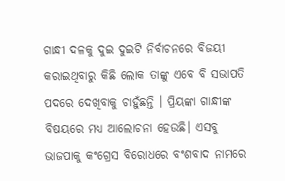ଗାନ୍ଧୀ ଦଳକୁ ଦୁଇ ଦୁଇଟି ନିର୍ବାଚନରେ ବିଜୟୀ କରାଇଥିବାରୁ କିଛି ଲୋକ ତାଙ୍କୁ ଏବେ ବି ସଭାପତି ପଦରେ ଦେଖିବାକୁ ଚାହୁଁଛନ୍ତି । ପ୍ରିୟଙ୍କା ଗାନ୍ଧୀଙ୍କ ବିଷୟରେ ମଧ୍ୟ ଆଲୋଚନା ହେଉଛି। ଏସବୁ ଭାଜପାକୁ କଂଗ୍ରେସ ବିରୋଧରେ ବଂଶବାଦ ନାମରେ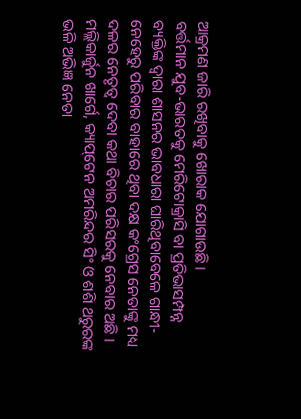ଆକ୍ରମଣ ଜାରି ରଖିବାକୁ ଖୋରାକ ଯୋଗାଉଛି।
ବର୍ତ୍ତମାନ ଯୁବ-ଭାରତକୁ ମେରିଟୋକ୍ରାସି ବା ପ୍ରତିଭାସମ୍ପନ୍ନ ବ୍ୟକ୍ତିଙ୍କ ଦ୍ୱାରା ଶାସନର ଭାବଧାରା ଘାରିଥିବାବେଳେ ଗାନ୍ଧୀ-ନେହେରୁ ପରିବାର ବାହାରେ ଥିବା ଦକ୍ଷ କଂଗ୍ରେସ ନେତାଙ୍କୁ ମଧ୍ୟ ଦଳର ନେତୃତ୍ୱ ଦେବା କଥା ବିଚାର ପରିସରକୁ ନେବାର ଅଛି । ମଲ୍ଲିକାର୍ଜୁନ ଖାର୍ଗେ, କ୍ୟାପ୍‌ଟେନ ଅମରିନ୍ଦର ସିଂ ଓ ଶଶି ଥରୁରଙ୍କ ଭଳି ଅଭିଜ୍ଞ ନେତା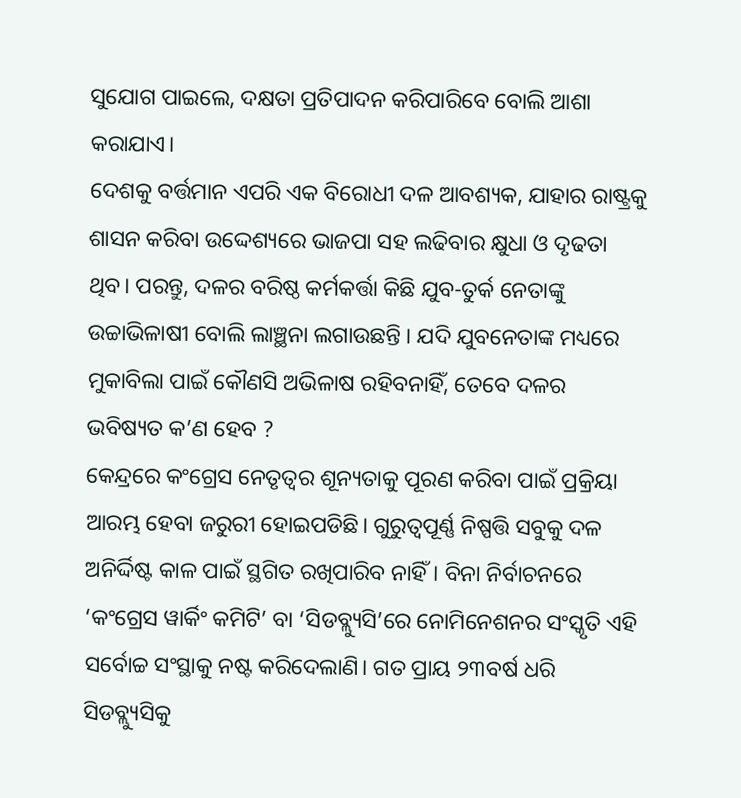ସୁଯୋଗ ପାଇଲେ, ଦକ୍ଷତା ପ୍ରତିପାଦନ କରିପାରିବେ ବୋଲି ଆଶା କରାଯାଏ।
ଦେଶକୁ ବର୍ତ୍ତମାନ ଏପରି ଏକ ବିରୋଧୀ ଦଳ ଆବଶ୍ୟକ, ଯାହାର ରାଷ୍ଟ୍ରକୁ ଶାସନ କରିବା ଉଦ୍ଦେଶ୍ୟରେ ଭାଜପା ସହ ଲଢିବାର କ୍ଷୁଧା ଓ ଦୃଢତା ଥିବ। ପରନ୍ତୁ, ଦଳର ବରିଷ୍ଠ କର୍ମକର୍ତ୍ତା କିଛି ଯୁବ-ତୁର୍କ ନେତାଙ୍କୁ ଉଚ୍ଚାଭିଳାଷୀ ବୋଲି ଲାଞ୍ଛନା ଲଗାଉଛନ୍ତି । ଯଦି ଯୁବନେତାଙ୍କ ମଧ୍ୟରେ ମୁକାବିଲା ପାଇଁ କୌଣସି ଅଭିଳାଷ ରହିବନାହିଁ, ତେବେ ଦଳର ଭବିଷ୍ୟତ କ’ଣ ହେବ ?
କେନ୍ଦ୍ରରେ କଂଗ୍ରେସ ନେତୃତ୍ୱର ଶୂନ୍ୟତାକୁ ପୂରଣ କରିବା ପାଇଁ ପ୍ରକ୍ରିୟା ଆରମ୍ଭ ହେବା ଜରୁରୀ ହୋଇପଡିଛି। ଗୁରୁତ୍ୱପୂର୍ଣ୍ଣ ନିଷ୍ପତ୍ତି ସବୁକୁ ଦଳ ଅନିର୍ଦ୍ଦିଷ୍ଟ କାଳ ପାଇଁ ସ୍ଥଗିତ ରଖିପାରିବ ନାହିଁ। ବିନା ନିର୍ବାଚନରେ ‘କଂଗ୍ରେସ ୱାର୍କିଂ କମିଟି’ ବା ‘ସିଡବ୍ଲ୍ୟୁସି’ରେ ନୋମିନେଶନର ସଂସ୍କୃତି ଏହି ସର୍ବୋଚ୍ଚ ସଂସ୍ଥାକୁ ନଷ୍ଟ କରିଦେଲାଣି। ଗତ ପ୍ରାୟ ୨୩ବର୍ଷ ଧରି ସିଡବ୍ଲ୍ୟୁସିକୁ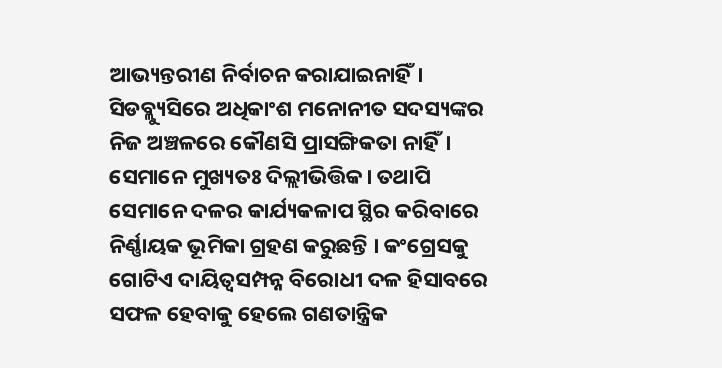ଆଭ୍ୟନ୍ତରୀଣ ନିର୍ବାଚନ କରାଯାଇନାହିଁ। ସିଡବ୍ଲ୍ୟୁସିରେ ଅଧିକାଂଶ ମନୋନୀତ ସଦସ୍ୟଙ୍କର ନିଜ ଅଞ୍ଚଳରେ କୌଣସି ପ୍ରାସଙ୍ଗିକତା ନାହିଁ। ସେମାନେ ମୁଖ୍ୟତଃ ଦିଲ୍ଲୀଭିତ୍ତିକ। ତଥାପି ସେମାନେ ଦଳର କାର୍ଯ୍ୟକଳାପ ସ୍ଥିର କରିବାରେ ନିର୍ଣ୍ଣାୟକ ଭୂମିକା ଗ୍ରହଣ କରୁଛନ୍ତି । କଂଗ୍ରେସକୁ ଗୋଟିଏ ଦାୟିତ୍ୱସମ୍ପନ୍ନ ବିରୋଧୀ ଦଳ ହିସାବରେ ସଫଳ ହେବାକୁ ହେଲେ ଗଣତାନ୍ତ୍ରିକ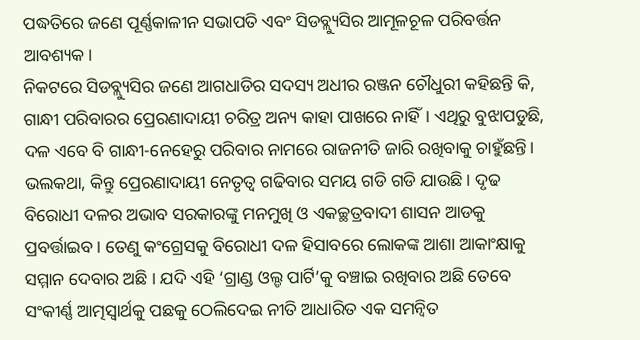ପଦ୍ଧତିରେ ଜଣେ ପୂର୍ଣ୍ଣକାଳୀନ ସଭାପତି ଏବଂ ସିଡବ୍ଲ୍ୟୁସିର ଆମୂଳଚୂଳ ପରିବର୍ତ୍ତନ ଆବଶ୍ୟକ।
ନିକଟରେ ସିଡବ୍ଲ୍ୟୁସିର ଜଣେ ଆଗଧାଡିର ସଦସ୍ୟ ଅଧୀର ରଞ୍ଜନ ଚୌଧୁରୀ କହିଛନ୍ତି କି, ଗାନ୍ଧୀ ପରିବାରର ପ୍ରେରଣାଦାୟୀ ଚରିତ୍ର ଅନ୍ୟ କାହା ପାଖରେ ନାହିଁ। ଏଥିରୁ ବୁଝାପଡୁଛି, ଦଳ ଏବେ ବି ଗାନ୍ଧୀ-ନେହେରୁ ପରିବାର ନାମରେ ରାଜନୀତି ଜାରି ରଖିବାକୁ ଚାହୁଁଛନ୍ତି। ଭଲକଥା, କିନ୍ତୁ ପ୍ରେରଣାଦାୟୀ ନେତୃତ୍ୱ ଗଢିବାର ସମୟ ଗଡି ଗଡି ଯାଉଛି। ଦୃଢ ବିରୋଧୀ ଦଳର ଅଭାବ ସରକାରଙ୍କୁ ମନମୁଖି ଓ ଏକଚ୍ଛତ୍ରବାଦୀ ଶାସନ ଆଡକୁ ପ୍ରବର୍ତ୍ତାଇବ। ତେଣୁ କଂଗ୍ରେସକୁ ବିରୋଧୀ ଦଳ ହିସାବରେ ଲୋକଙ୍କ ଆଶା ଆକାଂକ୍ଷାକୁ ସମ୍ମାନ ଦେବାର ଅଛି । ଯଦି ଏହି ‘ଗ୍ରାଣ୍ଡ ଓଲ୍ଡ ପାର୍ଟି’କୁ ବଞ୍ଚାଇ ରଖିବାର ଅଛି ତେବେ ସଂକୀର୍ଣ୍ଣ ଆତ୍ମସ୍ବାର୍ଥକୁ ପଛକୁ ଠେଲିଦେଇ ନୀତି ଆଧାରିତ ଏକ ସମନ୍ବିତ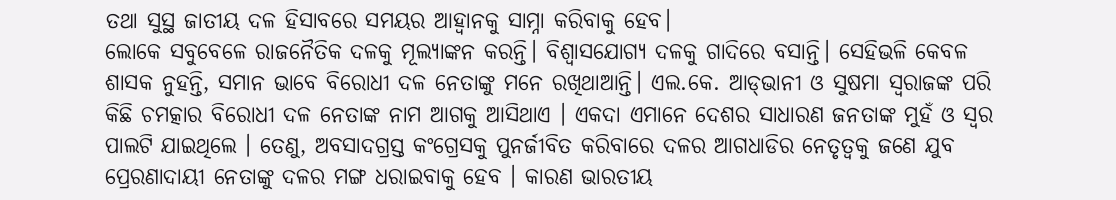ତଥା ସୁସ୍ଥ ଜାତୀୟ ଦଳ ହିସାବରେ ସମୟର ଆହ୍ବାନକୁ ସାମ୍ନା କରିବାକୁ ହେବ।
ଲୋକେ ସବୁବେଳେ ରାଜନୈତିକ ଦଳକୁ ମୂଲ୍ୟାଙ୍କନ କରନ୍ତି। ବିଶ୍ୱାସଯୋଗ୍ୟ ଦଳକୁ ଗାଦିରେ ବସାନ୍ତି। ସେହିଭଳି କେବଳ ଶାସକ ନୁହନ୍ତି, ସମାନ ଭାବେ ବିରୋଧୀ ଦଳ ନେତାଙ୍କୁ ମନେ ରଖିଥାଆନ୍ତି। ଏଲ.କେ. ଆଡ୍‌ଭାନୀ ଓ ସୁଷମା ସ୍ବରାଜଙ୍କ ପରି କିଛି ଚମତ୍କାର ବିରୋଧୀ ଦଳ ନେତାଙ୍କ ନାମ ଆଗକୁ ଆସିଥାଏ । ଏକଦା ଏମାନେ ଦେଶର ସାଧାରଣ ଜନତାଙ୍କ ମୁହଁ ଓ ସ୍ବର ପାଲଟି ଯାଇଥିଲେ । ତେଣୁ, ଅବସାଦଗ୍ରସ୍ତ କଂଗ୍ରେସକୁ ପୁନର୍ଜୀବିତ କରିବାରେ ଦଳର ଆଗଧାଡିର ନେତୃତ୍ୱକୁ ଜଣେ ଯୁବ ପ୍ରେରଣାଦାୟୀ ନେତାଙ୍କୁ ଦଳର ମଙ୍ଗ ଧରାଇବାକୁ ହେବ । କାରଣ ଭାରତୀୟ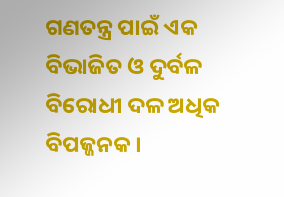ଗଣତନ୍ତ୍ର ପାଇଁ ଏକ ବିଭାଜିତ ଓ ଦୁର୍ବଳ ବିରୋଧୀ ଦଳ ଅଧିକ ବିପଜ୍ଜନକ ।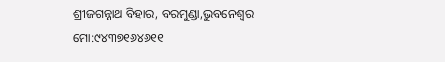ଶ୍ରୀଜଗନ୍ନାଥ ବିହାର, ବରମୁଣ୍ଡା,ଭୁବନେଶ୍ୱର
ମୋ:୯୪୩୭୧୬୪୬୧୧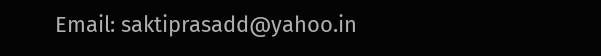Email: saktiprasadd@yahoo.in